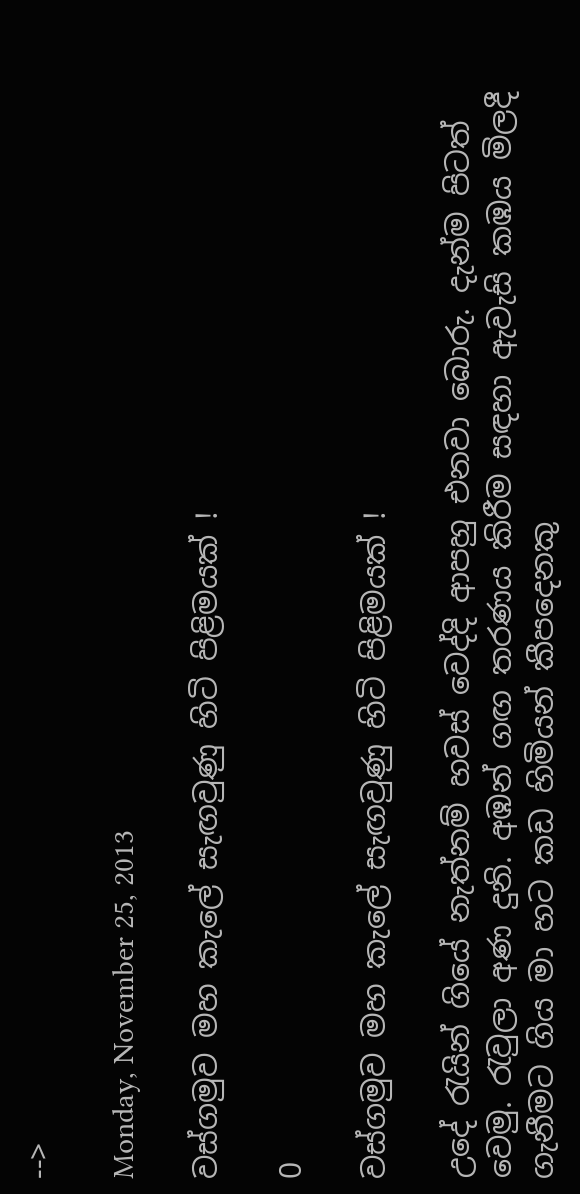-->

Monday, November 25, 2013

වස්ගමුව මහ කැලේ සැඟවුණු හිටි පිළිමයක් !

0

වස්ගමුව මහ කැලේ සැඟවුණු හිටි පිළිමයක් !

උදේ රැයින් ගියේ නැත්නම් හවස් වෙද්දි ආපහු එනවා බොරු. දැන්ම පිටත් වෙමු. රැවුලා අණ දුනි. අඹන් ගඟ තරණය කිරීම සඳහා ඇවැසි කඹය මිලදී ගැනීමට ගිය මා හට කඩ හිමියන් කීපදෙනකු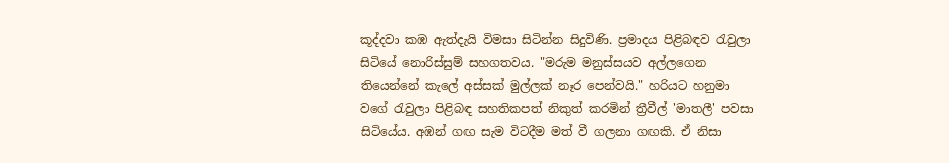කූද්දවා කඹ ඇත්දැයි විමසා සිටින්න සිදුවිණි. ප්‍රමාදය පිළිබඳව රැවුලා සිටියේ නොරිස්සුම් සහගතවය. "මරුම මනුස්සයව අල්ලගෙන තියෙන්නේ කැලේ අස්සක් මුල්ලක් නෑර පෙන්වයි." හරියට හනුමා වගේ රැවුලා පිළිබඳ සහතිකපත් නිකුත් කරමින් ත්‍රීවීල් 'මාතලී' පවසා සිටියේය. අඹන් ගඟ සැම විටදීම මත් වී ගලනා ගඟකි. ඒ නිසා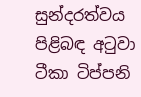සුන්දරත්වය පිළිබඳ අටුවා ටීකා ටිප්පනි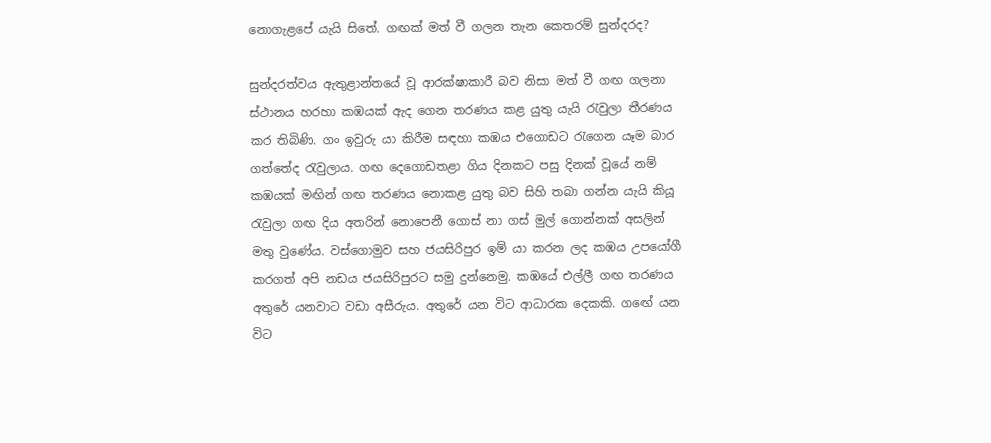නොගැළපේ යැයි සිතේ. ගඟක් මත් වී ගලන තැන කෙතරම් සුන්දරද?

සුන්දරත්වය ඇතුළාන්තයේ වූ ආරක්ෂාකාරී බව නිසා මත් වී ගඟ ගලනා ස්ථානය හරහා කඹයක් ඇද ගෙන තරණය කළ යුතු යැයි රැවුලා තීරණය කර තිබිණි. ගං ඉවුරු යා කිරීම සඳහා කඹය එගොඩට රැගෙන යෑම බාර ගත්තේද රැවුලාය. ගඟ දෙගොඩතළා ගිය දිනකට පසු දිනක් වූයේ නම් කඹයක් මඟින් ගඟ තරණය නොකළ යුතු බව සිහි තබා ගන්න යැයි කියූ රැවුලා ගඟ දිය අතරින් නොපෙනී ගොස් නා ගස් මුල් ගොන්නක් අසලින් මතු වුණේය. වස්ගොමුව සහ ජයසිරිපුර ඉම් යා කරන ලද කඹය උපයෝගී කරගත් අපි නඩය ජයසිරිපුරට සමු දුන්නෙමු. කඹයේ එල්ලී ගඟ තරණය අතුරේ යනවාට වඩා අසීරුය. අතුරේ යන විට ආධාරක දෙකකි. ගඟේ යන විට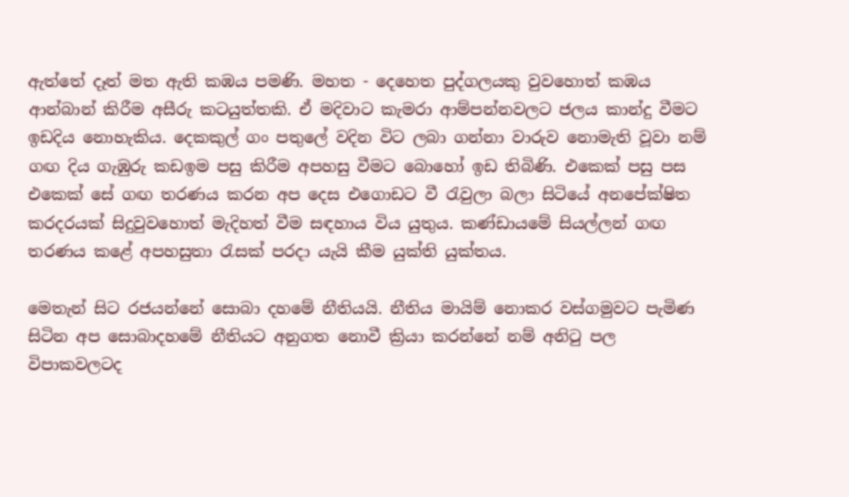ඇත්තේ දෑත් මත ඇති කඹය පමණි. මහත - දෙහෙත පුද්ගලයකු වුවහොත් කඹය ආන්බාන් කිරීම අසීරු කටයුත්තකි. ඒ මදිවාට කැමරා ආම්පන්නවලට ජලය කාන්දු වීමට ඉඩදිය නොහැකිය. දෙකකුල් ගං පතුලේ වදින විට ලබා ගන්නා වාරුව නොමැති වූවා නම් ගඟ දිය ගැඹුරු කඩඉම පසු කිරීම අපහසු වීමට බොහෝ ඉඩ තිබිණි. එකෙක් පසු පස එකෙක් සේ ගඟ තරණය කරන අප දෙස එගොඩට වී රැවුලා බලා සිටියේ අනපේක්ෂිත කරදරයක් සිදුවුවහොත් මැදිහත් වීම සඳහාය විය යුතුය. කණ්ඩායමේ සියල්ලන් ගඟ තරණය කළේ අපහසුතා රැසක් පරදා යැයි කීම යුක්ති යුක්තය.

මෙතැන් සිට රජයන්නේ සොබා දහමේ නීතියයි. නීතිය මායිම් නොකර වස්ගමුවට පැමිණ සිටින අප සොබාදහමේ නීතියට අනුගත නොවී ක්‍රියා කරන්නේ නම් අනිටු පල විපාකවලටද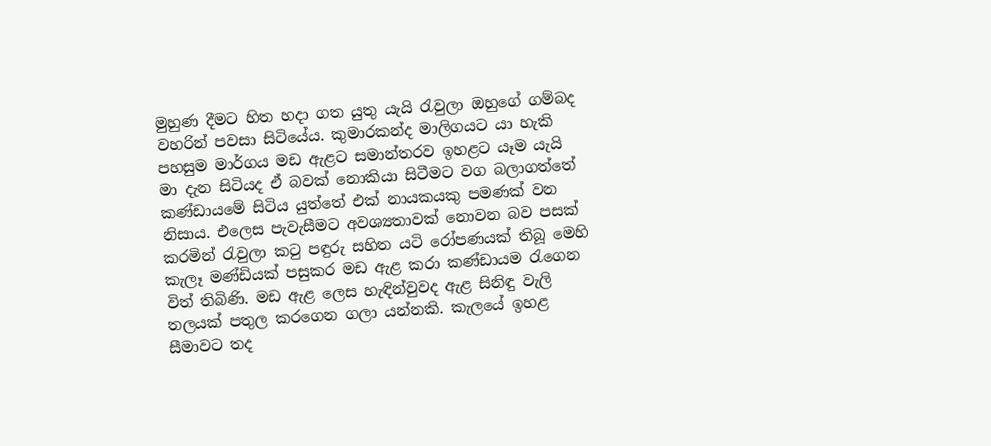මුහුණ දීමට හිත හදා ගත යුතු යැයි රැවුලා ඔහුගේ ගම්බද වහරින් පවසා සිටියේය. කුමාරකන්ද මාලිගයට යා හැකි පහසුම මාර්ගය මඩ ඇළට සමාන්තරව ඉහළට යෑම යැයි මා දැන සිටියද ඒ බවක් නොකියා සිටීමට වග බලාගත්තේ කණ්ඩායමේ සිටිය යුත්තේ එක් නායකයකු පමණක් වන නිසාය. එලෙස පැවැසීමට අවශ්‍යතාවක් නොවන බව පසක් කරමින් රැවුලා කටු පඳුරු සහිත යටි රෝපණයක් තිබූ මෙහි කැලෑ මණ්ඩියක් පසුකර මඩ ඇළ කරා කණ්ඩායම රැගෙන විත් තිබිණි. මඩ ඇළ ලෙස හැඳින්වුවද ඇළ සිනිඳු වැලි තලයක් පතුල කරගෙන ගලා යන්නකි. කැලයේ ඉහළ සීමාවට තද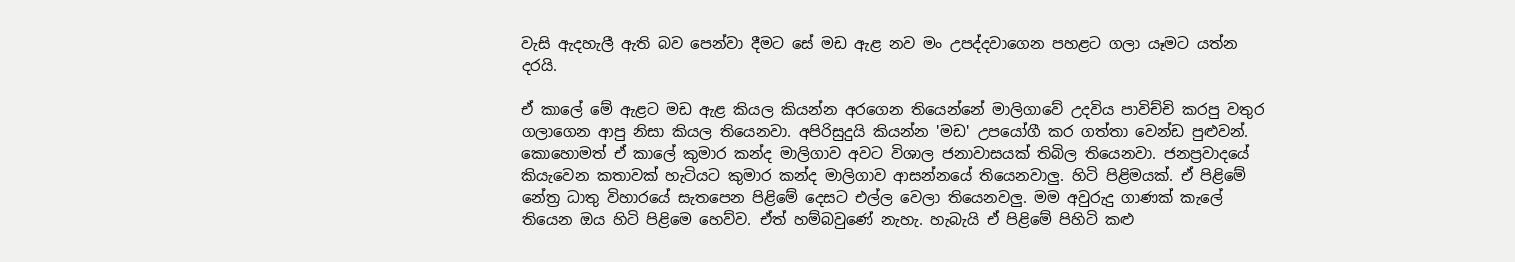වැසි ඇදහැලී ඇති බව පෙන්වා දීමට සේ මඩ ඇළ නව මං උපද්දවාගෙන පහළට ගලා යෑමට යත්න දරයි.

ඒ කාලේ මේ ඇළට මඩ ඇළ කියල කියන්න අරගෙන තියෙන්නේ මාලිගාවේ උදවිය පාවිච්චි කරපු වතුර ගලාගෙන ආපු නිසා කියල තියෙනවා. අපිරිසුදුයි කියන්න 'මඩ' උපයෝගී කර ගත්තා වෙන්ඩ පුළුවන්. කොහොමත් ඒ කාලේ කුමාර කන්ද මාලිගාව අවට විශාල ජනාවාසයක් තිබිල තියෙනවා. ජනප්‍රවාදයේ කියැවෙන කතාවක් හැටියට කුමාර කන්ද මාලිගාව ආසන්නයේ තියෙනවාලු. හිටි පිළිමයක්. ඒ පිළිමේ නේත්‍ර ධාතු විහාරයේ සැතපෙන පිළිමේ දෙසට එල්ල වෙලා තියෙනවලු. මම අවුරුදු ගාණක් කැලේ තියෙන ඔය හිටි පිළිමෙ හෙව්ව. ඒත් හම්බවුණේ නැහැ. හැබැයි ඒ පිළිමේ පිහිටි කළු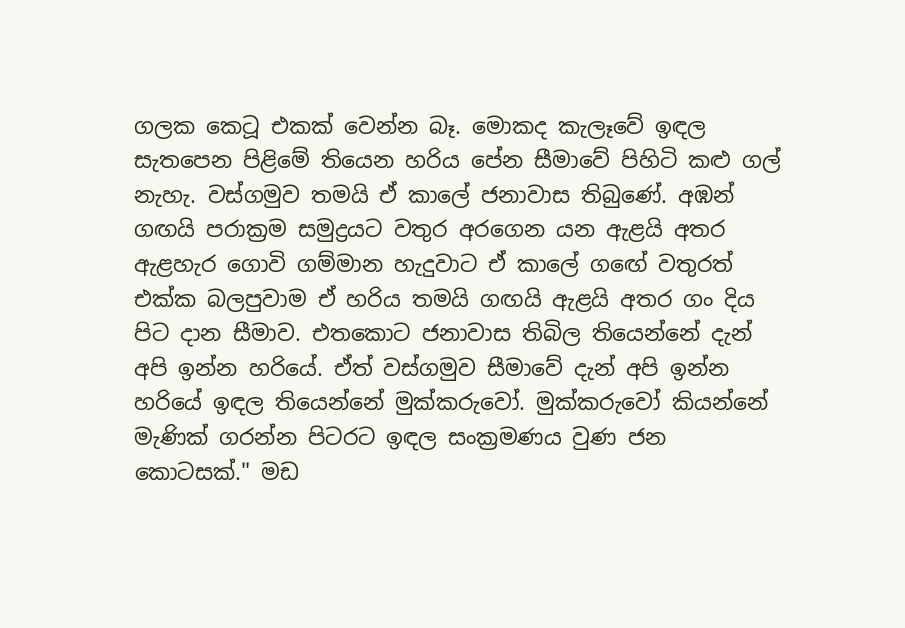ගලක කෙටූ එකක් වෙන්න බෑ. මොකද කැලෑවේ ඉඳල සැතපෙන පිළිමේ තියෙන හරිය පේන සීමාවේ පිහිටි කළු ගල් නැහැ. වස්ගමුව තමයි ඒ කාලේ ජනාවාස තිබුණේ. අඹන් ගඟයි පරාක්‍රම සමුද්‍රයට වතුර අරගෙන යන ඇළයි අතර ඇළහැර ගොවි ගම්මාන හැදුවාට ඒ කාලේ ගඟේ වතුරත් එක්ක බලපුවාම ඒ හරිය තමයි ගඟයි ඇළයි අතර ගං දිය පිට දාන සීමාව. එතකොට ජනාවාස තිබිල තියෙන්නේ දැන් අපි ඉන්න හරියේ. ඒත් වස්ගමුව සීමාවේ දැන් අපි ඉන්න හරියේ ඉඳල තියෙන්නේ මුක්කරුවෝ. මුක්කරුවෝ කියන්නේ මැණික් ගරන්න පිටරට ඉඳල සංක්‍රමණය වුණ ජන කොටසක්." මඩ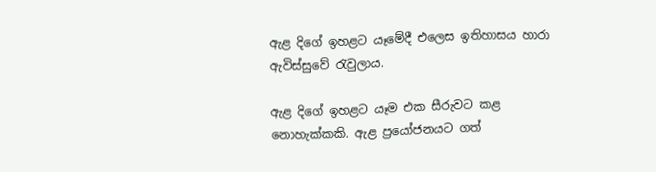ඇළ දිගේ ඉහළට යෑමේදී එලෙස ඉතිහාසය හාරා ඇවිස්සුවේ රැවුලාය.

ඇළ දිගේ ඉහළට යෑම එක සීරුවට කළ නොහැක්කකි. ඇළ ප්‍රයෝජනයට ගත්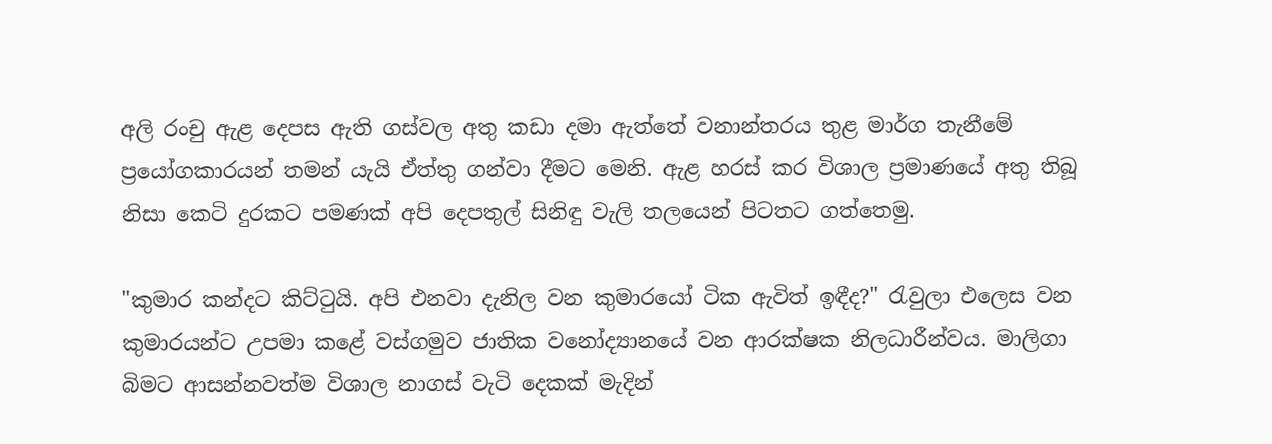අලි රංචු ඇළ දෙපස ඇති ගස්වල අතු කඩා දමා ඇත්තේ වනාන්තරය තුළ මාර්ග තැනීමේ ප්‍රයෝගකාරයන් තමන් යැයි ඒත්තු ගන්වා දීමට මෙනි. ඇළ හරස් කර විශාල ප්‍රමාණයේ අතු තිබූ නිසා කෙටි දුරකට පමණක් අපි දෙපතුල් සිනිඳු වැලි තලයෙන් පිටතට ගත්තෙමු.

"කුමාර කන්දට කිට්ටුයි. අපි එනවා දැනිල වන කුමාරයෝ ටික ඇවිත් ඉඳීද?" රැවුලා එලෙස වන කුමාරයන්ට උපමා කළේ වස්ගමුව ජාතික වනෝද්‍යානයේ වන ආරක්ෂක නිලධාරීන්වය. මාලිගා බිමට ආසන්නවත්ම විශාල නාගස් වැටි දෙකක් මැදින්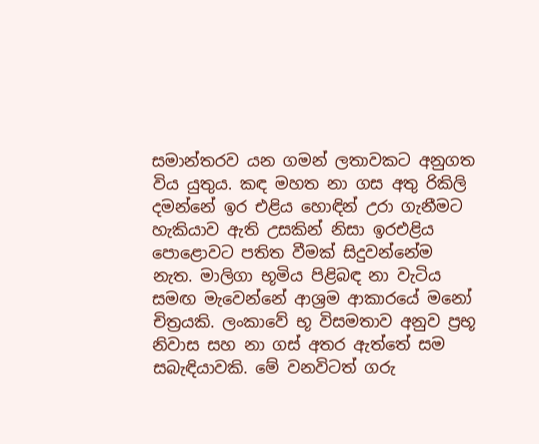සමාන්තරව යන ගමන් ලතාවකට අනුගත විය යුතුය. කඳ මහත නා ගස අතු රිකිලි දමන්නේ ඉර එළිය හොඳින් උරා ගැනීමට හැකියාව ඇති උසකින් නිසා ඉරඑළිය පොළොවට පතිත වීමක් සිදුවන්නේම නැත. මාලිගා භූමිය පිළිබඳ නා වැටිය සමඟ මැවෙන්නේ ආශ්‍රම ආකාරයේ මනෝ චිත්‍රයකි. ලංකාවේ භූ විසමතාව අනුව ප්‍රභූ නිවාස සහ නා ගස් අතර ඇත්තේ සම සබැඳියාවකි. මේ වනවිටත් ගරු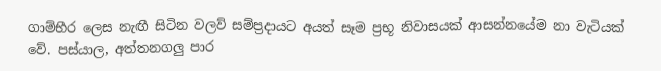ගාම්භීර ලෙස නැඟී සිටින වලව් සම්ප්‍රදායට අයත් සෑම ප්‍රභූ නිවාසයක් ආසන්නයේම නා වැටියක් වේ. පස්යාල, අත්තනගලු පාර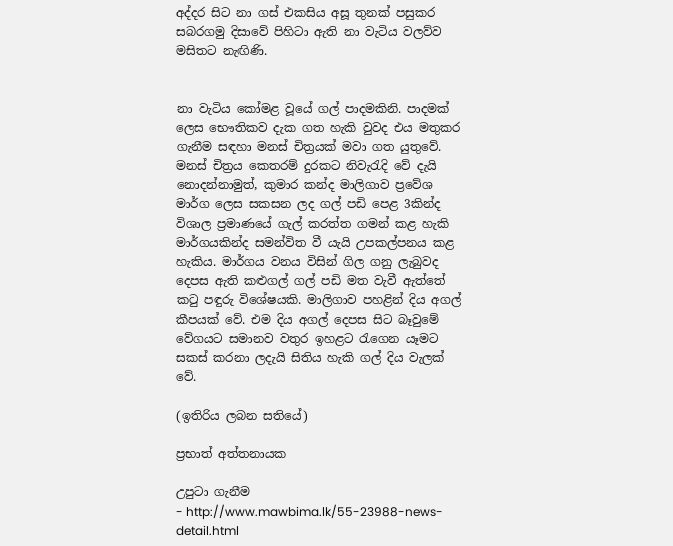අද්දර සිට නා ගස් එකසිය අසූ තුනක් පසුකර සබරගමු දිසාවේ පිහිටා ඇති නා වැටිය වලව්ව මසිතට නැඟිණි.


නා වැටිය කෝමළ වූයේ ගල් පාදමකිනි. පාදමක් ලෙස භෞතිකව දැක ගත හැකි වුවද එය මතුකර ගැනීම සඳහා මනස් චිත්‍රයක් මවා ගත යුතුවේ. මනස් චිත්‍රය කෙතරම් දුරකට නිවැරැදි වේ දැයි නොදන්නාමුත්, කුමාර කන්ද මාලිගාව ප්‍රවේශ මාර්ග ලෙස සකසන ලද ගල් පඩි පෙළ 3කින්ද විශාල ප්‍රමාණයේ ගැල් කරත්ත ගමන් කළ හැකි මාර්ගයකින්ද සමන්විත වී යැයි උපකල්පනය කළ හැකිය. මාර්ගය වනය විසින් ගිල ගනු ලැබුවද දෙපස ඇති කළුගල් ගල් පඩි මත වැවී ඇත්තේ කටු පඳුරු විශේෂයකි. මාලිගාව පහළින් දිය අගල් කීපයක් වේ. එම දිය අගල් දෙපස සිට බෑවුමේ වේගයට සමානව වතුර ඉහළට රැගෙන යෑමට සකස් කරනා ලදැයි සිතිය හැකි ගල් දිය වැලක් වේ.

(ඉතිරිය ලබන සතියේ)

ප්‍රභාත් අත්තනායක

උපුටා ගැනීම
- http://www.mawbima.lk/55-23988-news-detail.html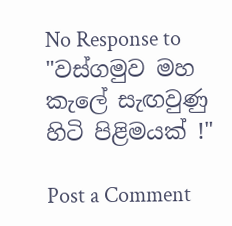No Response to "වස්ගමුව මහ කැලේ සැඟවුණු හිටි පිළිමයක් !"

Post a Comment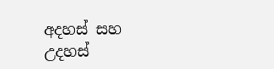අදහස් සහ උදහස්